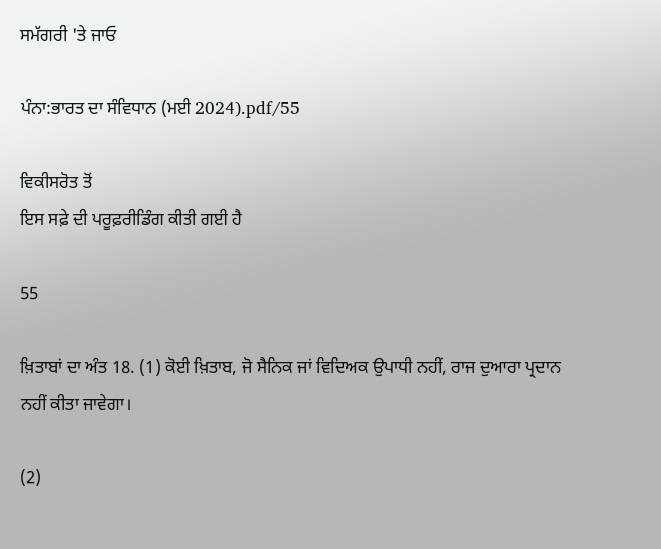ਸਮੱਗਰੀ 'ਤੇ ਜਾਓ

ਪੰਨਾ:ਭਾਰਤ ਦਾ ਸੰਵਿਧਾਨ (ਮਈ 2024).pdf/55

ਵਿਕੀਸਰੋਤ ਤੋਂ
ਇਸ ਸਫ਼ੇ ਦੀ ਪਰੂਫ਼ਰੀਡਿੰਗ ਕੀਤੀ ਗਈ ਹੈ

55

ਖ਼ਿਤਾਬਾਂ ਦਾ ਅੰਤ 18. (1) ਕੋਈ ਖ਼ਿਤਾਬ, ਜੋ ਸੈਨਿਕ ਜਾਂ ਵਿਦਿਅਕ ਉਪਾਧੀ ਨਹੀਂ, ਰਾਜ ਦੁਆਰਾ ਪ੍ਰਦਾਨ ਨਹੀਂ ਕੀਤਾ ਜਾਵੇਗਾ।

(2)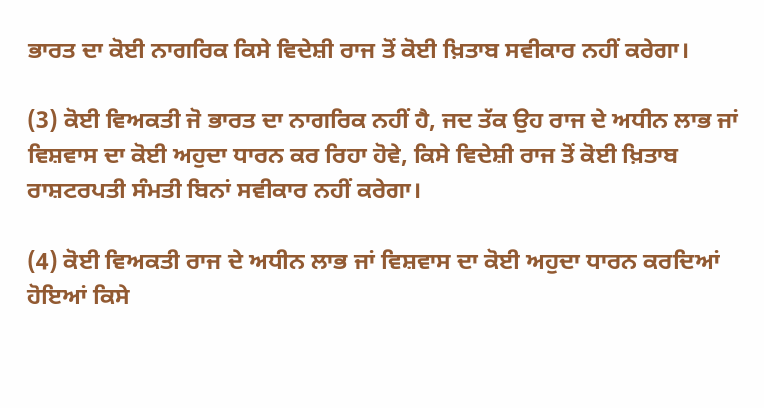ਭਾਰਤ ਦਾ ਕੋਈ ਨਾਗਰਿਕ ਕਿਸੇ ਵਿਦੇਸ਼ੀ ਰਾਜ ਤੋਂ ਕੋਈ ਖ਼ਿਤਾਬ ਸਵੀਕਾਰ ਨਹੀਂ ਕਰੇਗਾ।

(3) ਕੋਈ ਵਿਅਕਤੀ ਜੋ ਭਾਰਤ ਦਾ ਨਾਗਰਿਕ ਨਹੀਂ ਹੈ, ਜਦ ਤੱਕ ਉਹ ਰਾਜ ਦੇ ਅਧੀਨ ਲਾਭ ਜਾਂ ਵਿਸ਼ਵਾਸ ਦਾ ਕੋਈ ਅਹੁਦਾ ਧਾਰਨ ਕਰ ਰਿਹਾ ਹੋਵੇ, ਕਿਸੇ ਵਿਦੇਸ਼ੀ ਰਾਜ ਤੋਂ ਕੋਈ ਖ਼ਿਤਾਬ ਰਾਸ਼ਟਰਪਤੀ ਸੰਮਤੀ ਬਿਨਾਂ ਸਵੀਕਾਰ ਨਹੀਂ ਕਰੇਗਾ।

(4) ਕੋਈ ਵਿਅਕਤੀ ਰਾਜ ਦੇ ਅਧੀਨ ਲਾਭ ਜਾਂ ਵਿਸ਼ਵਾਸ ਦਾ ਕੋਈ ਅਹੁਦਾ ਧਾਰਨ ਕਰਦਿਆਂ ਹੋਇਆਂ ਕਿਸੇ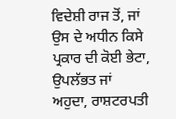ਵਿਦੇਸ਼ੀ ਰਾਜ ਤੋਂ, ਜਾਂ ਉਸ ਦੇ ਅਧੀਨ ਕਿਸੇ ਪ੍ਰਕਾਰ ਦੀ ਕੋਈ ਭੇਟਾ, ਉਪਲੱਭਤ ਜਾਂ ਅਹੁਦਾ, ਰਾਸ਼ਟਰਪਤੀ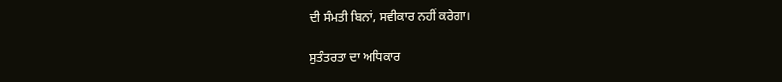ਦੀ ਸੰਮਤੀ ਬਿਨਾਂ, ਸਵੀਕਾਰ ਨਹੀਂ ਕਰੇਗਾ।

ਸੁਤੰਤਰਤਾ ਦਾ ਅਧਿਕਾਰ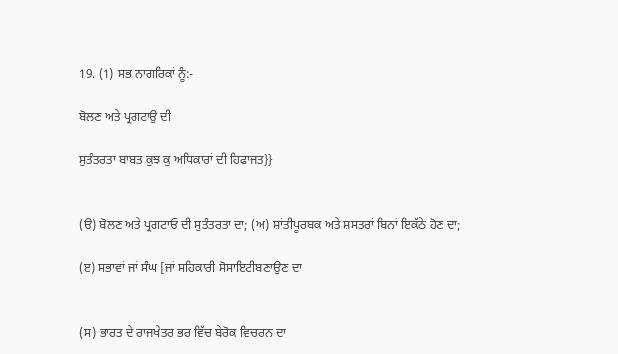19. (1) ਸਭ ਨਾਗਰਿਕਾਂ ਨੂੰ:-

ਬੋਲਣ ਅਤੇ ਪ੍ਰਗਟਾਉ ਦੀ

ਸੁਤੰਤਰਤਾ ਬਾਬਤ ਕੁਝ ਕੁ ਅਧਿਕਾਰਾਂ ਦੀ ਹਿਫਾਜਤ}}


(ੳ) ਬੋਲਣ ਅਤੇ ਪ੍ਰਗਟਾਓ ਦੀ ਸੁਤੰਤਰਤਾ ਦਾ; (ਅ) ਸ਼ਾਂਤੀਪੂਰਬਕ ਅਤੇ ਸ਼ਸਤਰਾਂ ਬਿਨਾਂ ਇਕੱਠੇ ਹੋਣ ਦਾ;

(ੲ) ਸਭਾਵਾਂ ਜਾਂ ਸੰਘ [ਜਾਂ ਸਹਿਕਾਰੀ ਸੋਸਾਇਟੀਬਣਾਉਣ ਦਾ


(ਸ) ਭਾਰਤ ਦੇ ਰਾਜਖੇਤਰ ਭਰ ਵਿੱਚ ਬੇਰੋਕ ਵਿਚਰਨ ਦਾ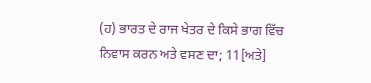(ਹ) ਭਾਰਤ ਦੇ ਰਾਜ ਖੇਤਰ ਦੇ ਕਿਸੇ ਭਾਗ ਵਿੱਚ ਨਿਵਾਸ ਕਰਨ ਅਤੇ ਵਸਣ ਦਾ; 11[ਅਤੇ]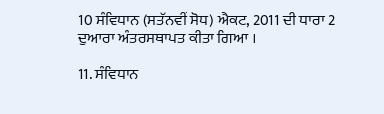10 ਸੰਵਿਧਾਨ (ਸਤੱਨਵੀਂ ਸੋਧ) ਐਕਟ, 2011 ਦੀ ਧਾਰਾ 2 ਦੁਆਰਾ ਅੰਤਰਸਥਾਪਤ ਕੀਤਾ ਗਿਆ ।

11. ਸੰਵਿਧਾਨ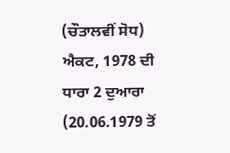(ਚੌਤਾਲਵੀਂ ਸੋਧ) ਐਕਟ, 1978 ਦੀ ਧਾਰਾ 2 ਦੁਆਰਾ (20.06.1979 ਤੋਂ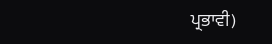ਪ੍ਰਭਾਵੀ)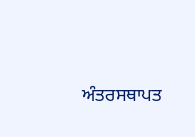ਅੰਤਰਸਥਾਪਤ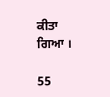ਕੀਤਾ ਗਿਆ ।

55